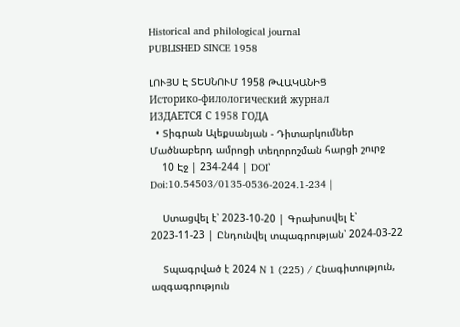Historical and philological journal
PUBLISHED SINCE 1958

ԼՈՒՅՍ Է ՏԵՍՆՈՒՄ 1958 ԹՎԱԿԱՆԻՑ
Историко-филологический журнал
ИЗДАЕТСЯ С 1958 ГОДА
  • Տիգրան Ալեքսանյան - Դիտարկումներ Մածնաբերդ ամրոցի տեղորոշման հարցի շուրջ
    10 Էջ | 234-244 | DOI՝ Doi:10.54503/0135-0536-2024.1-234 |

    Ստացվել է՝ 2023-10-20 | Գրախոսվել է՝ 2023-11-23 | Ընդունվել տպագրության՝ 2024-03-22

    Տպագրված է 2024 N 1 (225) / Հնագիտություն, ազգագրություն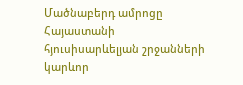Մածնաբերդ ամրոցը Հայաստանի հյուսիսարևելյան շրջանների կարևոր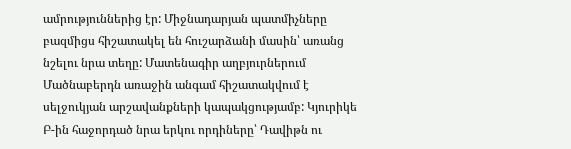ամրություններից էր: Միջնադարյան պատմիչները բազմիցս հիշատակել են հուշարձանի մասին՝ առանց նշելու նրա տեղը: Մատենագիր աղբյուրներում Մածնաբերդն առաջին անգամ հիշատակվում է սելջուկյան արշավանքների կապակցությամբ: Կյուրիկե Բ-ին հաջորդած նրա երկու որդիները՝ Դավիթն ու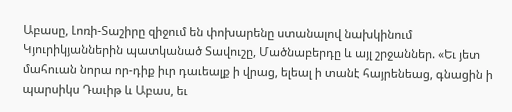Աբասը, Լոռի-Տաշիրը զիջում են փոխարենը ստանալով նախկինում Կյուրիկյաններին պատկանած Տավուշը, Մածնաբերդը և այլ շրջաններ. «Եւ յետ մահուան նորա որ-դիք իւր դաւեալք ի վրաց, ելեալ ի տանէ հայրենեաց, գնացին ի պարսիկս Դաւիթ և Աբաս, եւ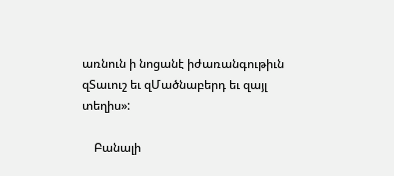առնուն ի նոցանէ իժառանգութիւն զՏաւուշ եւ զՄածնաբերդ եւ զայլ տեղիս»:

    Բանալի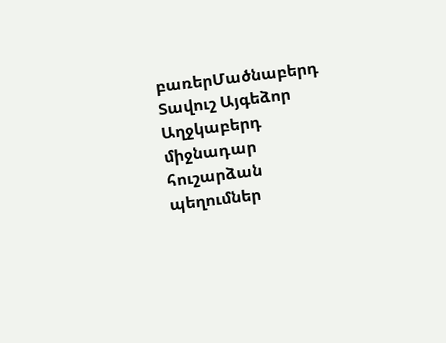բառերՄածնաբերդ Տավուշ Այգեձոր Աղջկաբերդ միջնադար հուշարձան պեղումներ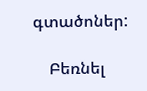գտածոներ:

    Բեռնել